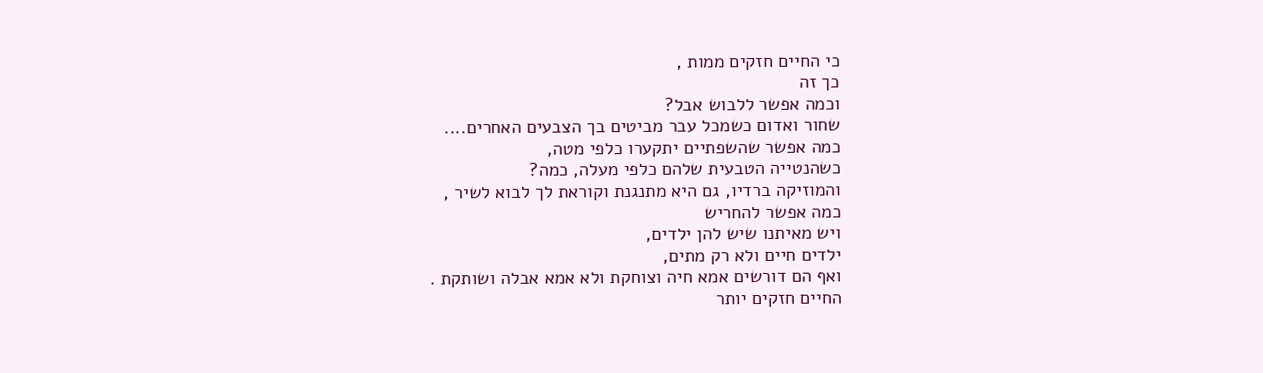כי החיים חזקים ממות ,
כך זה
וכמה אפשר ללבוש אבל?
שחור ואדום כשמכל עבר מביטים בך הצבעים האחרים....
כמה אפשר שהשפתיים יתקערו כלפי מטה,
כשהנטייה הטבעית שלהם כלפי מעלה, כמה?
והמוזיקה ברדיו, גם היא מתנגנת וקוראת לך לבוא לשיר ,
כמה אפשר להחריש
ויש מאיתנו שיש להן ילדים,
ילדים חיים ולא רק מתים,
ואף הם דורשים אמא חיה וצוחקת ולא אמא אבלה ושותקת .
החיים חזקים יותר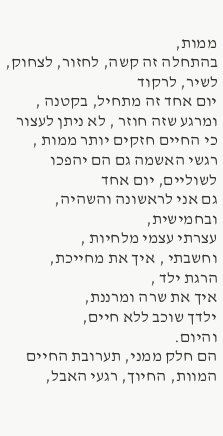ממות,
בהתחלה זה קשה, לחזור, לצחוק, לשיר, לרקוד
יום אחד זה מתחיל, בקטנה ,
ומרגע שזה חוזר , לא ניתן לעצור
כי החיים חזקים יותר ממות ,
רגשי האשמה גם הם יהפכו לשוליים, יום אחד
גם אני לראשונה והשהיה, ובחמישית,
עצרתי עצמי מלחיות ,
וחשבתי , איך את מחייכת,
הרגת ילד ,
איך את שרה ומרננת,
ילדך שוכב ללא חיים,
והיום.
הם חלק ממני, תערובת החיים המוות, החיוך, רגעי האבל,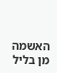האשמה
מן בליל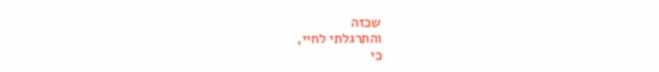שכזה
והתרגלתי לחיי,
כי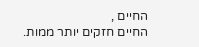החיים ,
החיים חזקים יותר ממות.